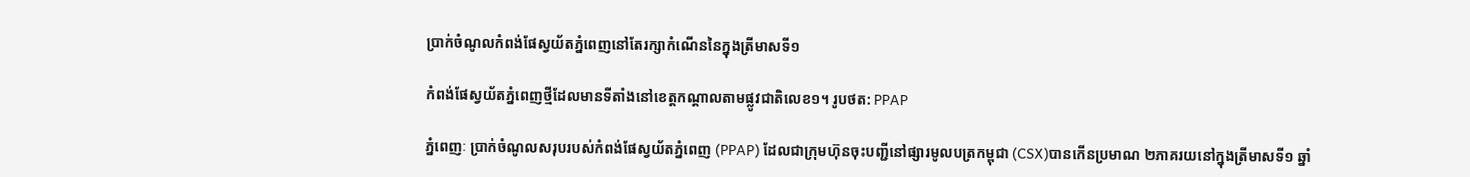ប្រាក់ចំណូលកំពង់ផែស្វយ័តភ្នំពេញនៅតែរក្សាកំណើននៃក្នុងត្រីមាសទី១

កំពង់ផែស្វយ័តភ្នំពេញថ្មីដែលមានទីតាំងនៅខេត្តកណ្តាលតាមផ្លូវជាតិលេខ១។ រូបថត: PPAP

ភ្នំពេញៈ ប្រាក់ចំណូលសរុបរបស់កំពង់ផែស្វយ័តភ្នំពេញ (PPAP) ដែលជាក្រុមហ៊ុនចុះបញ្ជីនៅផ្សារមូលបត្រកម្ពុជា (CSX)បានកើនប្រមាណ ២ភាគរយនៅក្នុងត្រីមាសទី១ ឆ្នាំ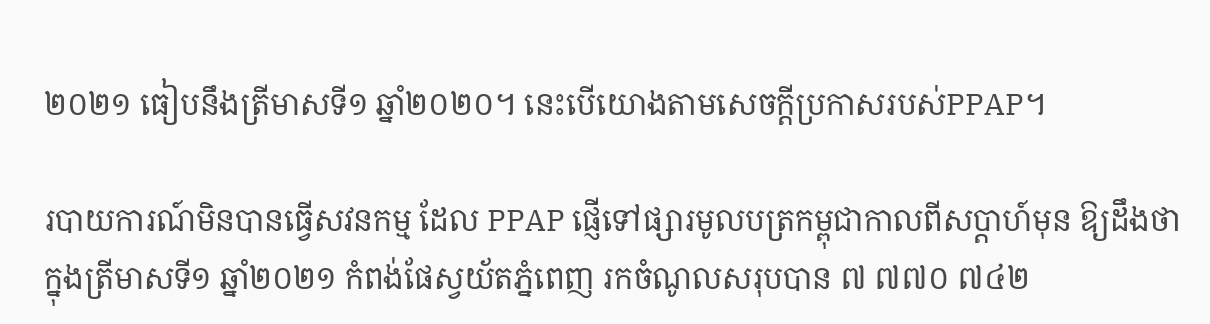២០២១ ធៀបនឹងត្រីមាសទី១ ឆ្នាំ២០២០។ នេះបើយោងតាមសេចក្តីប្រកាសរបស់PPAP។

របាយការណ៍មិនបានធ្វើសវនកម្ម ដែល PPAP ផ្ញើទៅផ្សារមូលបត្រកម្ពុជាកាលពីសប្តាហ៍មុន ឱ្យដឹងថា ក្នុងត្រីមាសទី១ ឆ្នាំ២០២១ កំពង់ផែស្វយ័តភ្នំពេញ រកចំណូលសរុបបាន ៧ ៧៧០ ៧៤២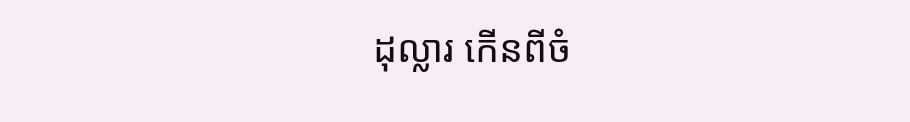ដុល្លារ កើនពីចំ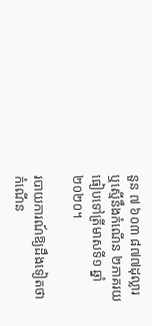នួន ៧ ៦០៣ ៨៧៧ដុល្លារ ឬស្មើនឹងកំណើន ២ភាគរយធៀបទៅត្រីមាសទី១ ឆ្នាំ២០២០។

របាយការណ៍ឱ្យដឹងទៀតថា កំណើន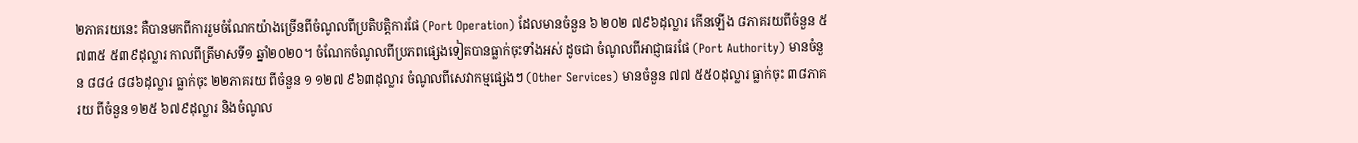២ភាគរយនេះ គឺបានមកពីការរួមចំណែកយ៉ាងច្រើនពីចំណូលពីប្រតិបត្តិការផែ (Port Operation) ដែលមានចំនួន ៦ ២០២ ៧៩៦ដុល្លារ កើនឡើង ៨ភាគរយពីចំនួន ៥ ៧៣៥ ៥៣៩ដុល្លារ កាលពីត្រីមាសទី១ ឆ្នាំ២០២០។ ចំណែកចំណូលពីប្រភពផ្សេងទៀតបានធ្លាក់ចុះទាំងអស់ ដូចជា ចំណូលពីអាជ្ញាធរផែ (Port Authority) មានចំនួន ៨៨៤ ៨៨៦ដុល្លារ ធ្លាក់ចុះ ២២ភាគរយ ពីចំនួន ១ ១២៧ ៩៦៣ដុល្លារ ចំណូលពីសេវាកម្មផ្សេងៗ (Other Services) មានចំនួន ៧៧ ៥៥០ដុល្លារ ធ្លាក់ចុះ ៣៨ភាគរយ ពីចំនួន ១២៥ ៦៧៩ដុល្លារ និងចំណូល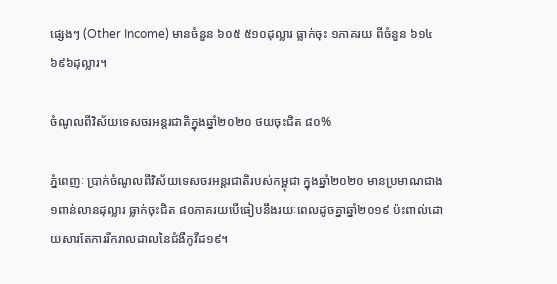ផ្សេងៗ (Other Income) មានចំនួន ៦០៥ ៥១០ដុល្លារ ធ្លាក់ចុះ ១ភាគរយ ពីចំនួន ៦១៤ ៦៩៦ដុល្លារ។

ចំណូលពីវិស័យទេសចរអន្តរជាតិក្នុងឆ្នាំ២០២០ ថយចុះជិត ៨០%

ភ្នំពេញៈ ប្រាក់ចំណូលពីវិស័យទេសចរអន្តរជាតិរបស់កម្ពុជា ក្នុងឆ្នាំ២០២០ មានប្រមាណជាង ១ពាន់លានដុល្លារ ធ្លាក់ចុះជិត ៨០ភាគរយបើធៀបនឹងរយៈពេលដូចគ្នាឆ្នាំ២០១៩ ប៉ះពាល់ដោយសារតែការរីករាលដាលនៃជំងឺកូវីដ១៩។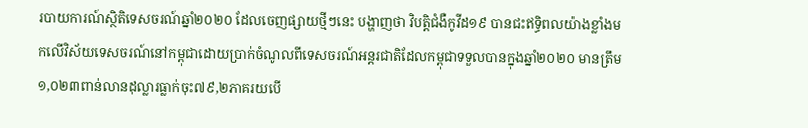របាយការណ៍ស្ថិតិទេសចរណ៍ឆ្នាំ២០២០ ដែលចេញផ្សាយថ្មីៗនេះ បង្ហាញថា វិបត្តិជំងឺកូវីដ១៩ បានជះឥទ្ធិពលយ៉ាងខ្លាំងមកលើវិស័យទេសចរណ៍នៅកម្ពុជាដោយប្រាក់ចំណូលពីទេសចរណ៍អន្តរជាតិដែលកម្ពុជាទទួលបានក្នុងឆ្នាំ២០២០ មានត្រឹម ១,០២៣ពាន់លានដុល្លារធ្លាក់ចុះ៧៩,២ភាគរយបើ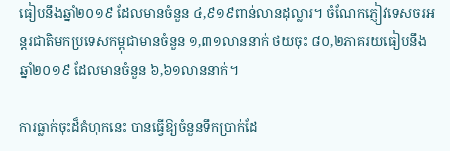ធៀបនឹងឆ្នាំ២០១៩ ដែលមានចំនួន ៤,៩១៩ពាន់លានដុល្លារ។ ចំណែកភ្ញៀវទេសចរអន្តរជាតិមកប្រទេសកម្ពុជាមានចំនួន ១,៣១លាននាក់ ថយចុះ ៨០,២ភាគរយធៀបនឹងឆ្នាំ២០១៩ ដែលមានចំនួន ៦,៦១លាននាក់។

ការធ្លាក់ចុះដ៏គំហុកនេះ បានធ្វើឱ្យចំនួនទឹកប្រាក់ដែ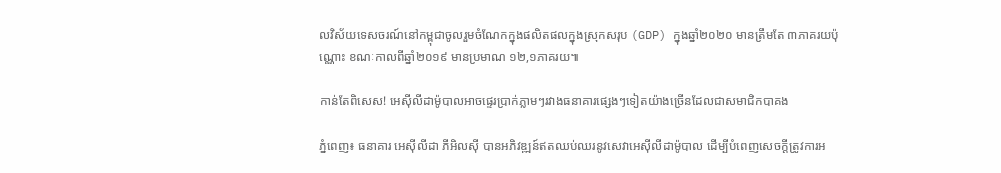លវិស័យទេសចរណ៍នៅកម្ពុជាចូលរួមចំណែកក្នុងផលិតផលក្នុងស្រុកសរុប (GDP) ក្នុងឆ្នាំ២០២០ មានត្រឹមតែ ៣ភាគរយប៉ុណ្ណោះ ខណៈកាលពីឆ្នាំ២០១៩ មានប្រមាណ ១២,១ភាគរយ៕

កាន់តែពិសេស! អេស៊ីលីដាម៉ូបាលអាចផ្ទេរប្រាក់ភ្លាមៗរវាងធនាគារផ្សេងៗទៀតយ៉ាងច្រើនដែលជាសមាជិកបាគង

ភ្នំពេញ៖ ធនាគារ អេស៊ីលីដា ភីអិលស៊ី បានអភិវឌ្ឍន៍ឥតឈប់ឈរនូវសេវាអេស៊ីលីដាម៉ូបាល ដើម្បីបំពេញសេចក្តីត្រូវការអ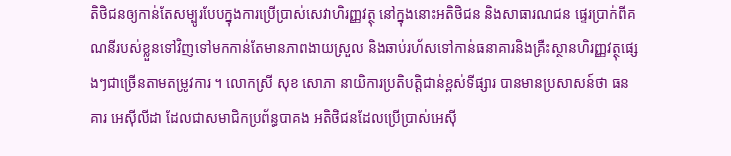តិថិជនឲ្យកាន់តែសម្បូរបែបក្នុងការប្រើប្រាស់សេវាហិរញ្ញវត្ថុ នៅក្នុងនោះអតិថិជន និងសាធារណជន ផ្ទេរប្រាក់ពីគណនីរបស់ខ្លួនទៅវិញទៅមកកាន់តែមានភាពងាយស្រួល និងឆាប់រហ័សទៅកាន់ធនាគារនិងគ្រឺះស្ថានហិរញ្ញវត្ថុផ្សេងៗជាច្រើនតាមតម្រូវការ ។ លោកស្រី សុខ សោភា នាយិការប្រតិបត្តិជាន់ខ្ពស់ទីផ្សារ បានមានប្រសាសន៍ថា ធនគារ អេស៊ីលីដា ដែលជាសមាជិកប្រព័ន្ធបាគង អតិថិជនដែលប្រើប្រាស់អេស៊ី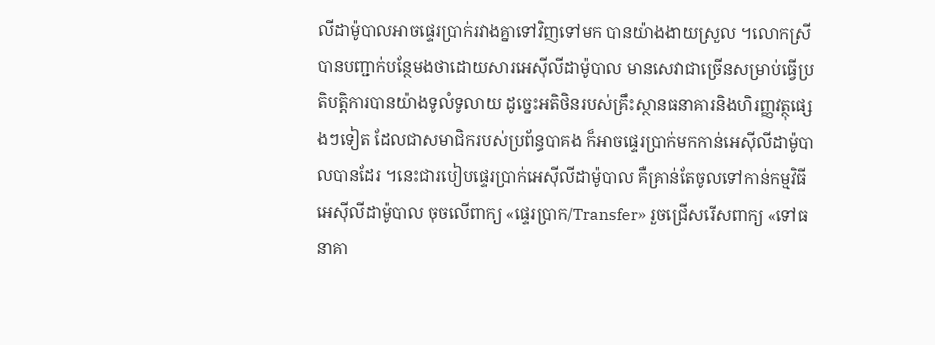លីដាម៉ូបាលអាចផ្ទេរប្រាក់រវាងគ្នាទៅវិញទៅមក បានយ៉ាងងាយស្រួល ។លោកស្រីបានបញ្ជាក់បន្ថែមងថាដោយសារអេស៊ីលីដាម៉ូបាល មានសេវាជាច្រើនសម្រាប់ធ្វើប្រតិបត្តិការបានយ៉ាងទូលំទូលាយ ដូច្នេះអតិថិនរបស់គ្រឹះស្ថានធនាគារនិងហិរញ្ញវត្ថុផ្សេងៗទៀត ដែលជាសមាជិករបស់ប្រព័ន្ធបាគង ក៏អាចផ្ទេរប្រាក់មកកាន់អេស៊ីលីដាម៉ូបាលបានដែរ ។នេះជារបៀបផ្ទេរប្រាក់អេស៊ីលីដាម៉ូបាល គឺគ្រាន់តែចូលទៅកាន់កម្មវិធីអេស៊ីលីដាម៉ូបាល ចុចលើពាក្យ «ផ្ទេរប្រាក/Transfer» រួចជ្រើសរើសពាក្យ «ទៅធនាគា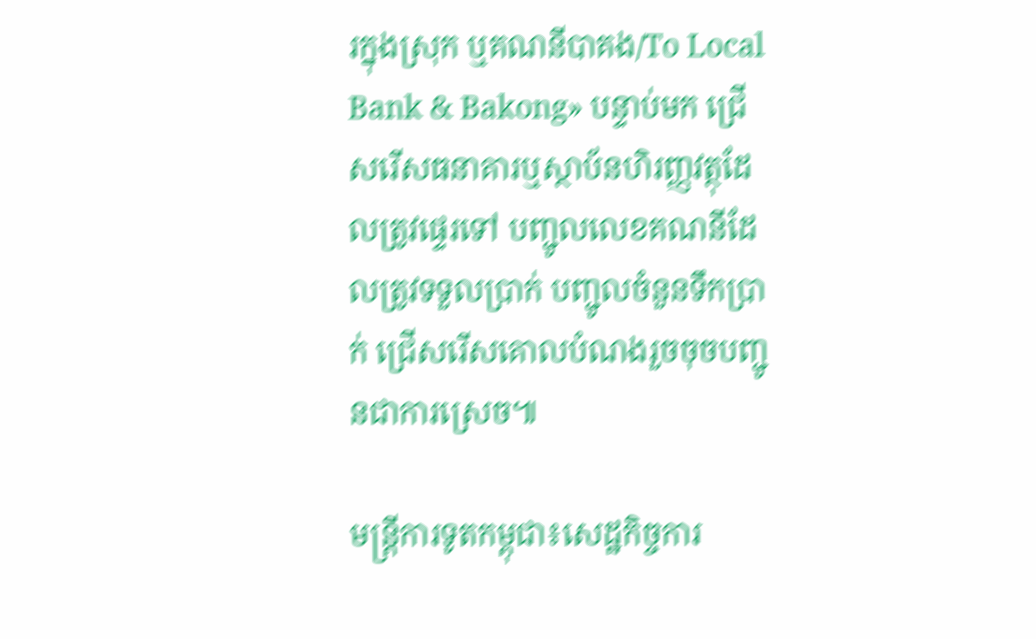រក្នុងស្រុក ឬគណនីបាគង/To Local Bank & Bakong» បន្ទាប់មក ជ្រើសរើសធនាគារឬស្ថាប័នហិរញ្ញវត្ថុដែលត្រូវផ្ទេរទៅ បញ្ជូលលេខគណនីដែលត្រូវទទួលប្រាក់ បញ្ជូលចំនួនទឹកប្រាក់ ជ្រើសរើសគោលបំណងរួចចុចបញ្ជូនជាការស្រេច៕

មន្រ្តីការទូតកម្ពុជា៖សេដ្ឋកិច្ចការ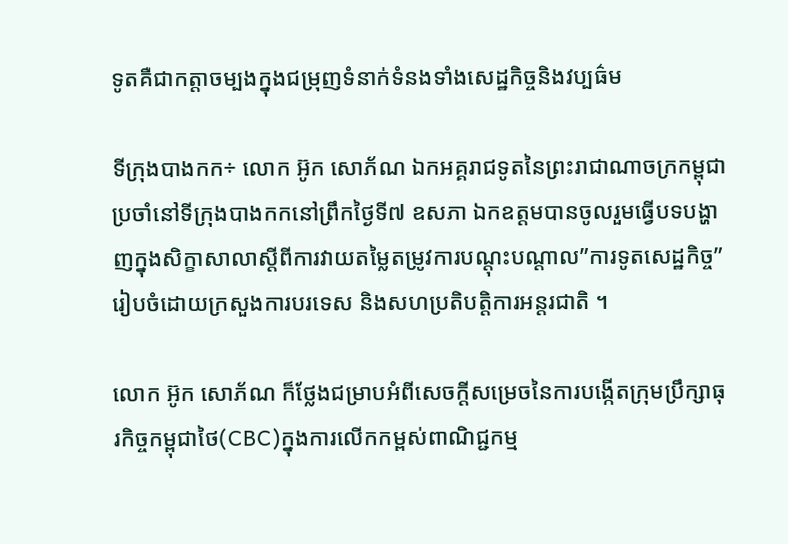ទូតគឺជាកត្តាចម្បងក្នុងជម្រុញទំនាក់ទំនងទាំងសេដ្ឋកិច្ចនិងវប្បធ៌ម

ទីក្រុងបាងកក÷ លោក អ៊ូក សោភ័ណ ឯកអគ្គរាជទូតនៃព្រះរាជាណាចក្រកម្ពុជាប្រចាំនៅទីក្រុងបាងកកនៅព្រឹកថ្ងៃទី៧ ឧសភា ឯកឧត្តមបានចូលរួមធ្វើបទបង្ហាញក្នុងសិក្ខាសាលាស្តីពីការវាយតម្លៃតម្រូវការបណ្តុះបណ្តាល”ការទូតសេដ្ឋកិច្ច”រៀបចំដោយក្រសួងការបរទេស និងសហប្រតិបត្តិការអន្តរជាតិ ។

លោក អ៊ូក សោភ័ណ ក៏ថ្លែងជម្រាបអំពីសេចក្តីសម្រេចនៃការបង្កើតក្រុមប្រឹក្សាធុរកិច្ចកម្ពុជាថៃ(CBC)ក្នុងការលើកកម្ពស់ពាណិជ្ជកម្ម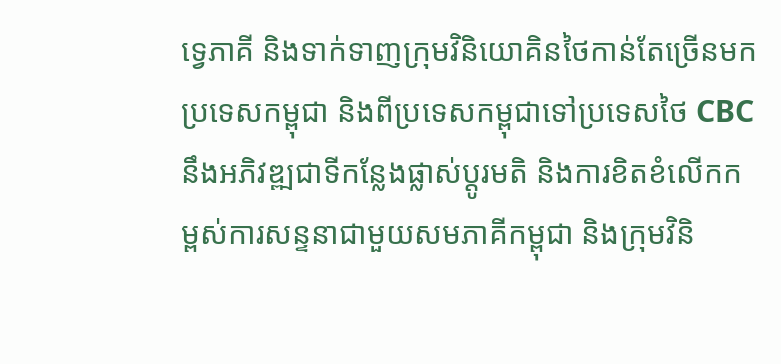ទ្វេភាគី និងទាក់ទាញក្រុមវិនិយោគិនថៃកាន់តែច្រើនមកប្រទេសកម្ពុជា និងពីប្រទេសកម្ពុជាទៅប្រទេសថៃ CBC នឹងអភិវឌ្ឍជាទីកន្លែងផ្លាស់ប្តូរមតិ និងការខិតខំលើកកម្ពស់ការសន្ទនាជាមួយសមភាគីកម្ពុជា និងក្រុមវិនិ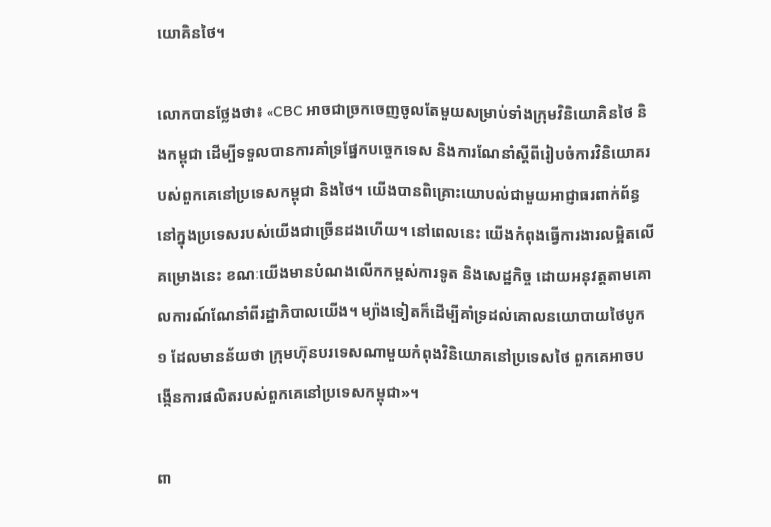យោគិនថៃ។

លោកបានថ្លែងថា៖ «CBC អាចជាច្រកចេញចូលតែមួយសម្រាប់ទាំងក្រុមវិនិយោគិនថៃ និងកម្ពុជា ដើម្បីទទួលបានការគាំទ្រផ្នែកបច្ចេកទេស និងការណែនាំស្តីពីរៀបចំការវិនិយោគរបស់ពួកគេនៅប្រទេសកម្ពុជា និងថៃ។ យើងបានពិគ្រោះយោបល់ជាមួយអាជ្ញាធរពាក់ព័ន្ធនៅក្នុងប្រទេសរបស់យើងជាច្រើនដងហើយ។ នៅពេលនេះ យើងកំពុងធ្វើការងារលម្អិតលើគម្រោងនេះ ខណៈយើងមានបំណងលើកកម្ពស់ការទូត និងសេដ្ឋកិច្ច ដោយអនុវត្តតាមគោលការណ៍ណែនាំពីរដ្ឋាភិបាលយើង។ ម្យ៉ាងទៀតក៏ដើម្បីគាំទ្រដល់គោលនយោបាយថៃបូក ១ ដែលមានន័យថា ក្រុមហ៊ុនបរទេសណាមួយកំពុងវិនិយោគនៅប្រទេសថៃ ពួកគេអាចបង្កើនការផលិតរបស់ពួកគេនៅប្រទេសកម្ពុជា»។

ពា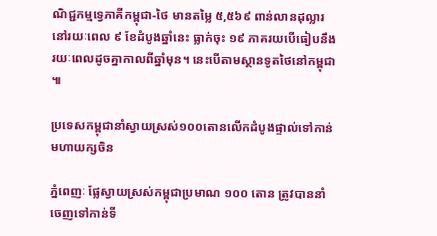ណិជ្ជកម្មទ្វេភាគីកម្ពុជា-ថៃ មានតម្លៃ ៥,៥៦៩ ពាន់លានដុល្លារនៅរយៈពេល ៩ ខែដំបូងឆ្នាំនេះ ធ្លាក់ចុះ ១៩ ភាគរយបើធៀបនឹងរយៈពេលដូចគ្នាកាលពីឆ្នាំមុន។ នេះបើតាមស្ថានទូតថៃនៅកម្ពុជា៕

ប្រទេសកម្ពុជានាំស្វាយស្រស់១០០តោនលើកដំបូងផ្ទាល់ទៅកាន់មហាយក្សចិន

ភ្នំពេញៈ ផ្លែស្វាយស្រស់កម្ពុជាប្រមាណ ១០០ តោន ត្រូវបាននាំចេញទៅកាន់ទី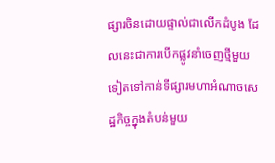ផ្សារចិនដោយផ្ទាល់ជាលើកដំបូង ដែលនេះជាការបើកផ្លូវនាំចេញថ្មីមួយទៀតទៅកាន់ទីផ្សារមហាអំណាចសេដ្ឋកិច្ចក្នុងតំបន់មួយ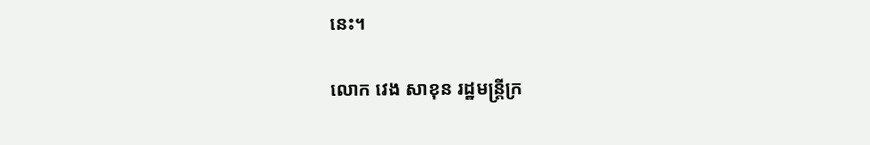នេះ។

លោក វេង សាខុន រដ្ឋមន្ត្រីក្រ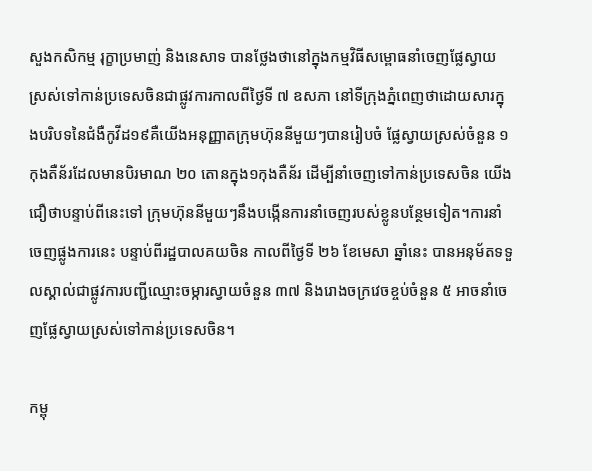សួងកសិកម្ម រុក្ខាប្រមាញ់ និងនេសាទ បានថ្លែងថានៅក្នុងកម្មវិធីសម្ពោធនាំចេញផ្លែស្វាយស្រស់ទៅកាន់ប្រទេសចិនជាផ្លូវការកាលពីថ្ងៃទី ៧ ឧសភា នៅទីក្រុងភ្នំពេញថាដោយសារក្នុងបរិបទនៃជំងឺកូវីដ១៩គឺយើងអនុញ្ញាតក្រុមហ៊ុននីមួយៗបានរៀបចំ ផ្លែស្វាយស្រស់ចំនួន ១ កុងតឺន័រដែលមានបិរមាណ ២០ តោនក្នុង១កុងតឺន័រ ដើម្បីនាំចេញទៅកាន់ប្រទេសចិន យើងជឿថាបន្ទាប់ពីនេះទៅ ក្រុមហ៊ុននីមួយៗនឹងបង្កើនការនាំចេញរបស់ខ្លូនបន្ថែមទៀត។ការនាំចេញផ្លូងការនេះ បន្ទាប់ពីរដ្ឋបាលគយចិន កាលពីថ្ងៃទី ២៦ ខែមេសា ឆ្នាំនេះ បានអនុម័តទទួលស្គាល់ជាផ្លូវការបញ្ជីឈ្មោះចម្ការស្វាយចំនួន ៣៧ និងរោងចក្រវេចខ្ចប់ចំនួន ៥ អាចនាំចេញផ្លែស្វាយស្រស់ទៅកាន់ប្រទេសចិន។

កម្ពុ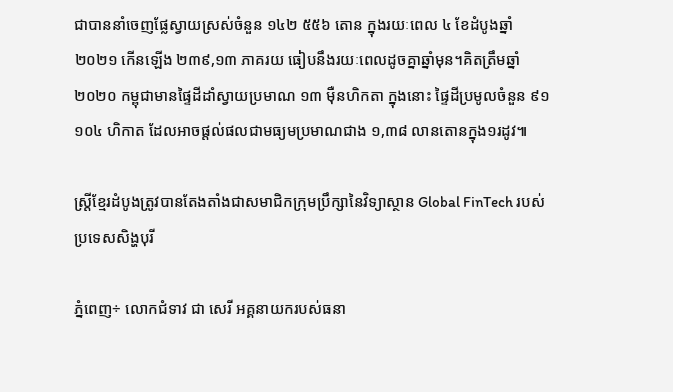ជាបាននាំចេញផ្លែស្វាយស្រស់ចំនួន ១៤២ ៥៥៦ តោន ក្នុងរយៈពេល ៤ ខែដំបូងឆ្នាំ២០២១ កើនឡើង ២៣៩,១៣ ភាគរយ ធៀបនឹងរយៈពេលដូចគ្នាឆ្នាំមុន។គិតត្រឹមឆ្នាំ ២០២០ កម្ពុជាមានផ្ទៃដីដាំស្វាយប្រមាណ ១៣ ម៉ឺនហិកតា ក្នុងនោះ ផ្ទៃដីប្រមូលចំនួន ៩១ ១០៤ ហិកាត ដែលអាចផ្តល់ផលជាមធ្យមប្រមាណជាង ១,៣៨ លានតោនក្នុង១រដូវ៕

ស្រ្តីខ្មែរដំបូងត្រូវបានតែងតាំងជាសមាជិកក្រុមប្រឹក្សានៃវិទ្យាស្ថាន Global FinTech របស់ប្រទេសសិង្ហបុរី

ភ្នំពេញ÷ លោកជំទាវ ជា សេរី អគ្គនាយករបស់ធនា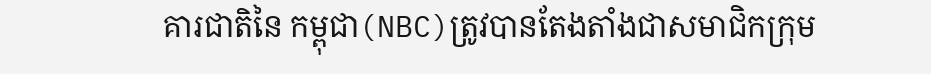គារជាតិនៃ កម្ពុជា(NBC)ត្រូវបានតែងតាំងជាសមាជិកក្រុម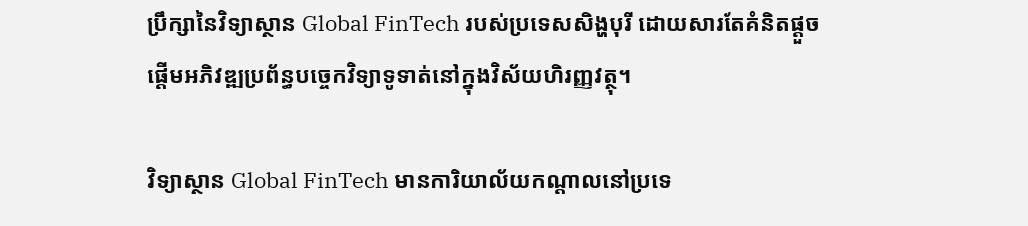ប្រឹក្សានៃវិទ្យាស្ថាន Global FinTech របស់ប្រទេសសិង្ហបុរី ដោយសារតែគំនិតផ្តួចផ្តើមអភិវឌ្ឍប្រព័ន្ធបច្ចេកវិទ្យាទូទាត់នៅក្នុងវិស័យហិរញ្ញវត្ថុ។

វិទ្យាស្ថាន Global FinTech មានការិយាល័យកណ្តាលនៅប្រទេ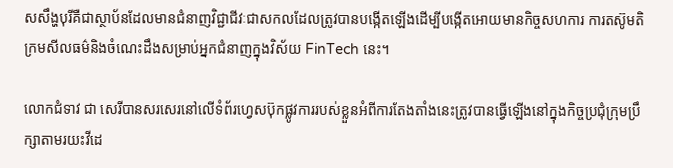សសឹង្ហបុរីគឺជាស្ថាប័នដែលមានជំនាញវិជ្ជាជីវៈជាសកលដែលត្រូវបានបង្កើតឡើងដើម្បីបង្កើតអោយមានកិច្ចសហការ ការតស៊ូមតិក្រមសីលធម៌និងចំណេះដឹងសម្រាប់អ្នកជំនាញក្នុងវិស័យ FinTech នេះ។

លោកជំទាវ ជា សេរីបានសរសេរនៅលើទំព័រហ្វេសប៊ុកផ្លូវការរបស់ខ្លួនអំពីការតែងតាំងនេះត្រូវបានធ្វើឡើងនៅក្នុងកិច្ចប្រជុំក្រុមប្រឹក្សាតាមរយះវីដេ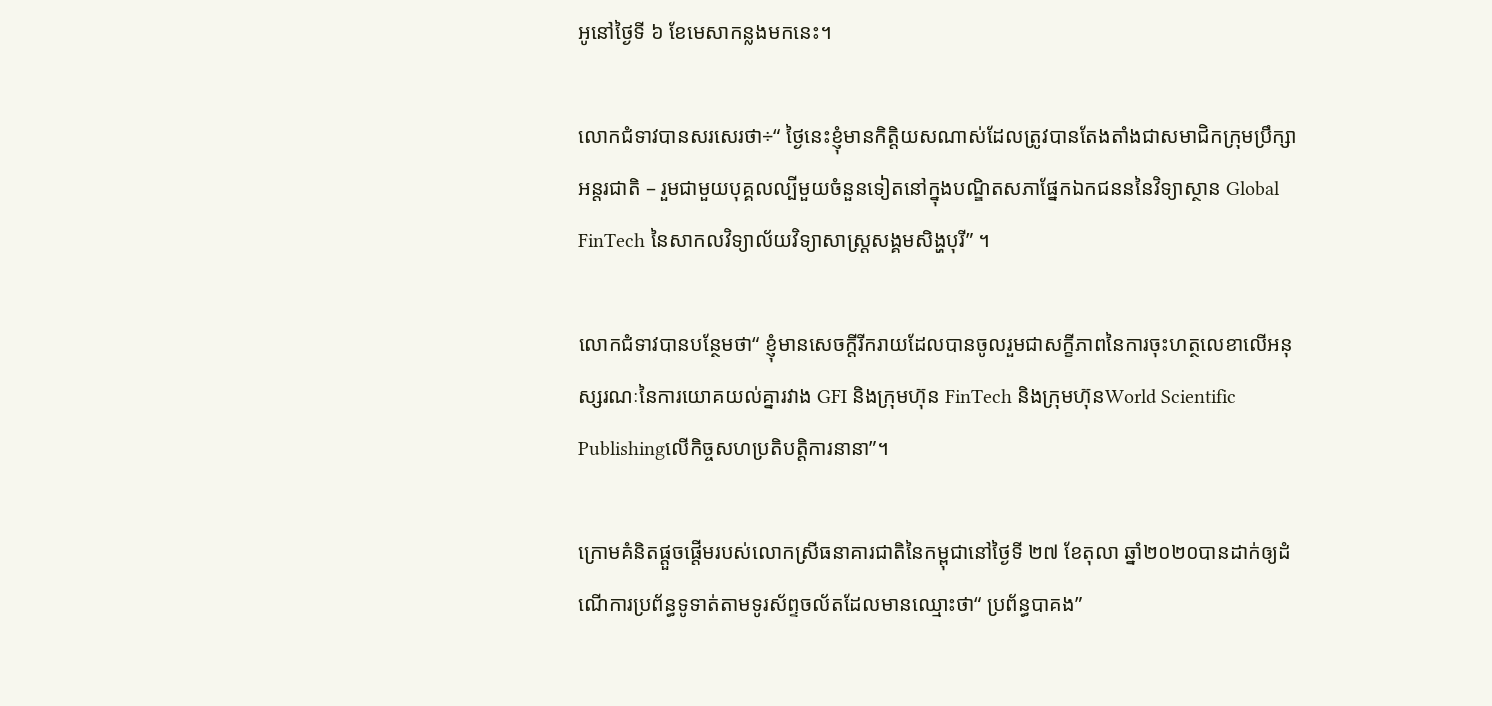អូនៅថ្ងៃទី ៦ ខែមេសាកន្លងមកនេះ។

លោកជំទាវបានសរសេរថា÷“ ថ្ងៃនេះខ្ញុំមានកិត្តិយសណាស់ដែលត្រូវបានតែងតាំងជាសមាជិកក្រុមប្រឹក្សាអន្តរជាតិ – រួមជាមួយបុគ្គលល្បីមួយចំនួនទៀតនៅក្នុងបណ្ឌិតសភាផ្នែកឯកជនននៃវិទ្យាស្ថាន Global FinTech នៃសាកលវិទ្យាល័យវិទ្យាសាស្ត្រសង្គមសិង្ហបុរី” ។

លោកជំទាវបានបន្ថែមថា“ ខ្ញុំមានសេចក្តីរីករាយដែលបានចូលរួមជាសក្ខីភាពនៃការចុះហត្ថលេខាលើអនុស្សរណៈនៃការយោគយល់គ្នារវាង GFI និងក្រុមហ៊ុន FinTech និងក្រុមហ៊ុនWorld Scientific Publishingលើកិច្ចសហប្រតិបត្តិការនានា”។

ក្រោមគំនិតផ្តួចផ្តើមរបស់លោកស្រីធនាគារជាតិនៃកម្ពុជានៅថ្ងៃទី ២៧ ខែតុលា ឆ្នាំ២០២០បានដាក់ឲ្យដំណើការប្រព័ន្ធទូទាត់តាមទូរស័ព្ទចល័តដែលមានឈ្មោះថា“ ប្រព័ន្ធបាគង”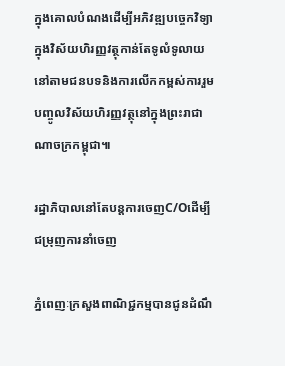ក្នុងគោលបំណងដើម្បីអភិវឌ្ឍបច្ចេកវិទ្យាក្នុងវិស័យហិរញ្ញវត្ថុកាន់តែទូលំទូលាយនៅតាមជនបទនិងការលើកកម្ពស់ការរួមបញ្ចូលវិស័យហិរញ្ញវត្ថុនៅក្នុងព្រះរាជាណាចក្រកម្ពុជា៕

រដ្ឋាភិបាលនៅតែបន្តការចេញC/Oដើម្បីជម្រុញការនាំចេញ

ភ្នំពេញៈក្រសួងពាណិជ្ជកម្មបានជូនដំណឹ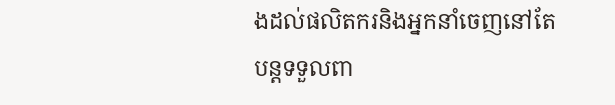ងដល់ផលិតករនិងអ្នកនាំចេញនៅតែបន្តទទួលពា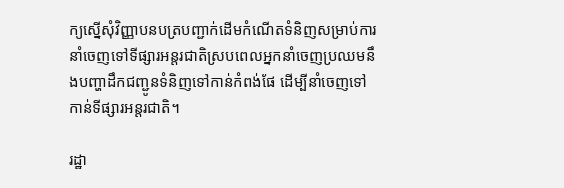ក្យស្នើសុំវិញ្ញាបនបត្របញ្ជាក់ដើមកំណើតទំនិញសម្រាប់ការនាំចេញទៅទីផ្សារអន្តរជាតិស្របពេលអ្នកនាំចេញប្រឈមនឹងបញ្ហាដឹកជញ្ជូនទំនិញទៅកាន់កំពង់ផែ ដើម្បីនាំចេញទៅកាន់ទីផ្សារអន្តរជាតិ។

រដ្ឋា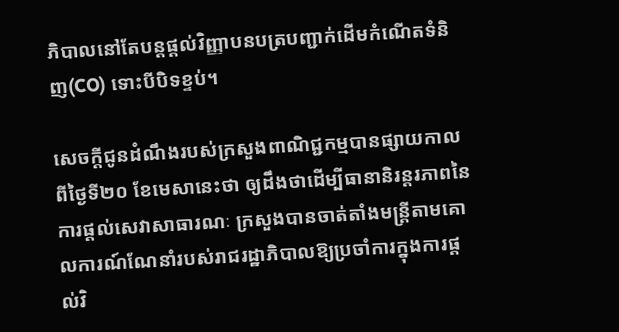ភិបាលនៅតែបន្តផ្តល់វិញ្ញាបនបត្របញ្ជាក់ដើមកំណើតទំនិញ(CO) ទោះបីបិទខ្ទប់។

សេចក្តីជូនដំណឹងរបស់ក្រសួងពាណិជ្ជកម្មបានផ្សាយកាលពីថ្ងៃទី២០ ខែមេសានេះថា ឲ្យដឹងថាដើម្បីធានានិរន្តរភាពនៃការផ្តល់សេវាសាធារណៈ ក្រសួងបានចាត់តាំងមន្ត្រីតាមគោលការណ៍ណែនាំរបស់រាជរដ្ឋាភិបាលឱ្យប្រចាំការក្នុងការផ្តល់វិ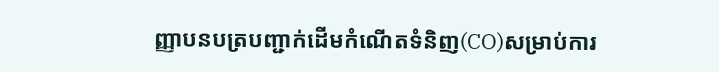ញ្ញាបនបត្របញ្ជាក់ដើមកំណើតទំនិញ(CO)សម្រាប់ការ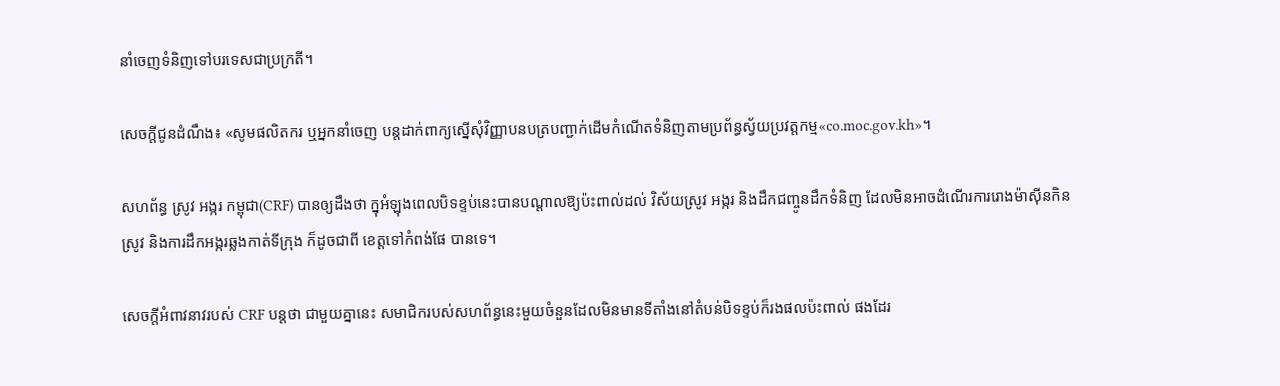នាំចេញទំនិញទៅបរទេសជាប្រក្រតី។

សេចក្តីជូនដំណឹង៖ «សូមផលិតករ ឬអ្នកនាំចេញ បន្តដាក់ពាក្យស្នើសុំវិញ្ញាបនបត្របញ្ជាក់ដើមកំណើតទំនិញតាមប្រព័ន្ធស្វ័យប្រវត្តកម្ម«co.moc.gov.kh»។

សហព័ន្ធ ស្រូវ អង្ករ កម្ពុជា(CRF) បានឲ្យដឹងថា ក្នុអំឡុងពេលបិទខ្ទប់នេះបានបណ្តាលឱ្យប៉ះពាល់ដល់ វិស័យស្រូវ អង្ករ និងដឹកជញ្ចូនដឹកទំនិញ ដែលមិនអាចដំណើរការរោងម៉ាស៊ីនកិនស្រូវ និងការដឹកអង្ករឆ្លងកាត់ទីក្រុង ក៏ដូចជាពី ខេត្តទៅកំពង់ផែ បានទេ។

សេចក្តីអំពាវនាវរបស់ CRF បន្តថា ជាមួយគ្នានេះ សមាជិករបស់សហព័ន្ធនេះមួយចំនួនដែលមិនមានទីតាំងនៅតំបន់បិទខ្ទប់ក៏រងផលប៉ះពាល់ ផងដែរ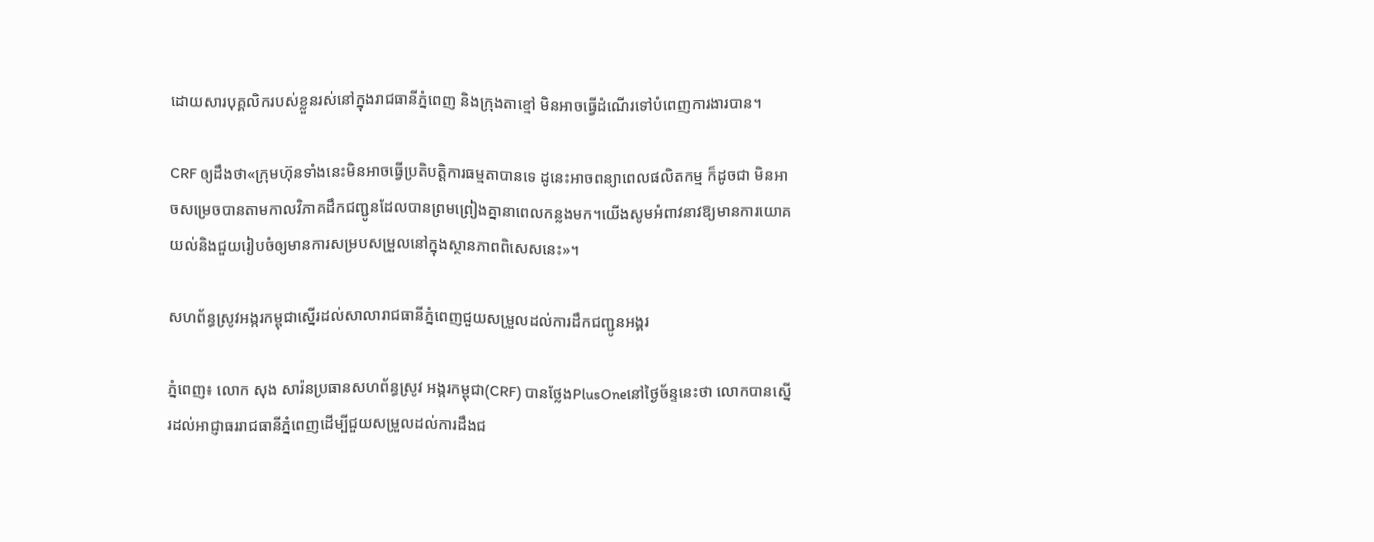ដោយសារបុគ្គលិករបស់ខ្លួនរស់នៅក្នុងរាជធានីភ្នំពេញ និងក្រុងតាខ្មៅ មិនអាចធ្វើដំណើរទៅបំពេញការងារបាន។

CRF ឲ្យដឹងថា«ក្រុមហ៊ុនទាំងនេះមិនអាចធ្វើប្រតិបត្តិការធម្មតាបានទេ ដូនេះអាចពន្យាពេលផលិតកម្ម ក៏ដូចជា មិនអាចសម្រេចបានតាមកាលវិភាគដឹកជញ្ជូនដែលបានព្រមព្រៀងគ្នានាពេលកន្លងមក។យើងសូមអំពាវនាវឱ្យមានការយោគយល់និងជួយរៀបចំឲ្យមានការសម្របសម្រួលនៅក្នុងស្ថានភាពពិសេសនេះ»។

សហព័ន្ធស្រូវអង្ករកម្ពុជាស្នើរដល់សាលារាជធានីភ្នំពេញជួយសម្រួលដល់ការដឹកជញ្ជូនអង្គរ

ភ្នំពេញ៖ លោក សុង សារ៉នប្រធានសហព័ន្ធស្រូវ អង្ករកម្ពុជា(CRF) បានថ្លែងPlusOneនៅថ្ងៃច័ន្ទនេះថា លោកបានស្នើរដល់អាជ្ញាធររាជធានីភ្នំពេញដើម្បីជួយសម្រួលដល់ការដឹងជ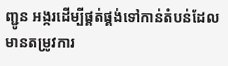ញ្ជូន អង្ករដើម្បីផ្គត់ផ្គង់ទៅកាន់តំបន់ដែលមានតម្រូវការ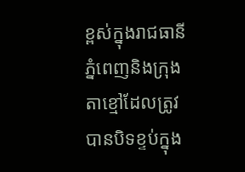ខ្ពស់ក្នុងរាជធានីភ្នំពេញនិងក្រុងតាខ្មៅដែលត្រូវបានបិទខ្ទប់ក្នុង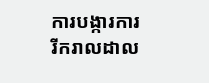ការបង្ការការរីករាលដាល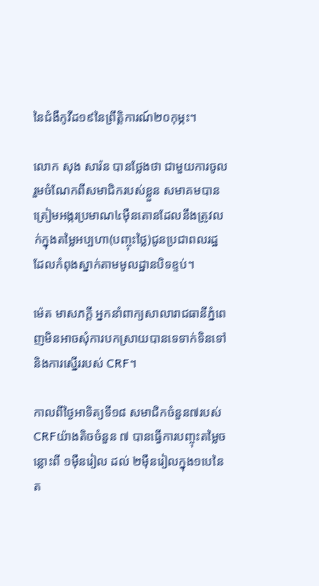នៃជំងឺកូវីដ១៩នៃព្រឹត្តិការណ៍២០កុម្ភះ។

លោក សុង សារ៉ន បានថ្លែងថា ជាមួយការចូលរួមចំណែកពីសមាជិករបស់ខ្លួន សមាគមបានត្រៀមអង្ករប្រមាណ៤ម៉ឺនតោនដែលនឹងត្រូវលក់ក្នុងតម្លៃអប្បហា(បញ្ចុះថ្លៃ)ជូនប្រជាពលរដ្ឋដែលកំពុងស្នាក់តាមមូលដ្ឋានបិទខ្ទប់។

ម៉េត មាសភក្តី អ្នកនាំពាក្យសាលារាជធានីភ្នំពេញមិនអាចសុំការបកស្រាយបានទេទាក់ទិនទៅនិងការសើ្នររបស់ CRF។

កាលពីថ្ងៃអាទិត្យទី១៨ សមាជិកចំនួន៧របស់CRFយ៉ាងតិចចំនួន ៧ បានធ្វើការបញ្ចុះតម្លៃចន្លោះពី ១ម៉ឺនរៀល ដល់ ២ម៉ឺនរៀលក្នុង១បេនៃត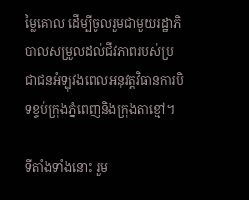ម្លៃគោល ដើម្បីចូលរួមជាមួយរដ្ឋាភិបាលសម្រួលដល់ជីវភាពរបស់ប្រជាជនអំឡុវងពេលអនុវត្តវិធានការបិទខ្ទប់ក្រុងភ្នំពេញនិងក្រុងតាខ្មៅ។

ទីតាំងទាំងនោះ រួម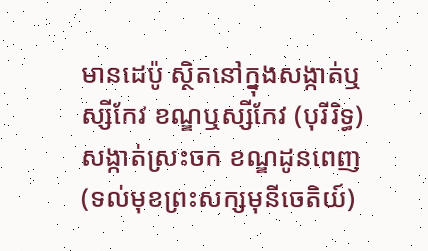មានដេប៉ូ ស្ថិតនៅក្នុងសង្កាត់ឬស្សីកែវ ខណ្ឌឬស្សីកែវ (បុរីរិទ្ធ) សង្កាត់ស្រះចក ខណ្ឌដូនពេញ (ទល់មុខព្រះសក្សមុនីចេតិយ៍)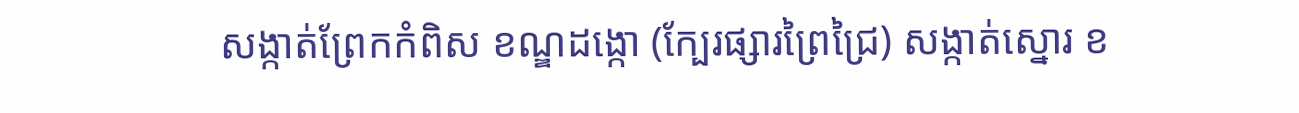សង្កាត់ព្រែកកំពិស ខណ្ឌដង្កោ (ក្បែរផ្សារព្រៃជ្រៃ) សង្កាត់ស្នោរ ខ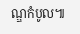ណ្ឌកំបូល៕